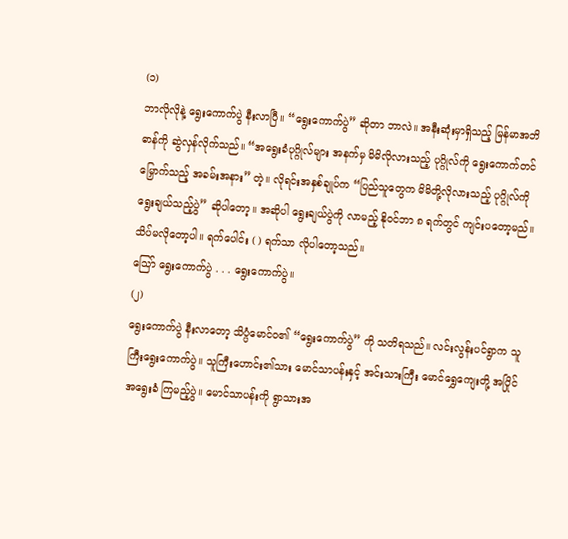(၁)
ဘာလိုလိုနဲ့ ရွေးကောက်ပွဲ နီးလာပြီ။ “ရွေးကောက်ပွဲ” ဆိုတာ ဘာလဲ။ အနီးဆုံးမှာရှိသည့် မြန်မာအဘိဓာန်ကို ဆွဲလှန်လိုက်သည်။ “အရွေးခံပုဂ္ဂိုလ်များ အနက်မှ မိမိလိုလားသည့် ပုဂ္ဂိုလ်ကို ရွေးကောက်တင်မြှောက်သည့် အခမ်းအနား” တဲ့။ လိုရင်းအနှစ်ချုပ်က “ပြည်သူတွေက မိမိတို့လိုလားသည့် ပုဂ္ဂိုလ်ကို ရွေးချယ်သည့်ပွဲ” ဆိုပါတော့။ အဆိုပါ ရွေးချယ်ပွဲကို လာမည့် နိုဝင်ဘာ ၈ ရက်တွင် ကျင်းပတော့မည်။ သိပ်မလိုတော့ပါ။ ရက်ပေါင်း ( ) ရက်သာ လိုပါတော့သည်။
သြော် ရွေးကောက်ပွဲ . . . ရွေးကောက်ပွဲ။
(၂)
ရွေးကောက်ပွဲ နီးလာတော့ သိပ္ပံမောင်ဝ၏ “ရွေးကောက်ပွဲ” ကို သတိရသည်။ လင်းလွန်းပင်ရွာက သူကြီးရွေးကောက်ပွဲ။ သူကြီးဟောင်း၏သား မောင်သာပန်းနှင့် အင်းသားကြီး မောင်ရွှေကျေးတို့ အပြိုင်အရွေးခံ ကြမည့်ပွဲ။ မောင်သာပန်းကို ရွာသားအ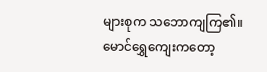များစုက သဘောကျကြ၏။ မောင်ရွှေကျေးကတော့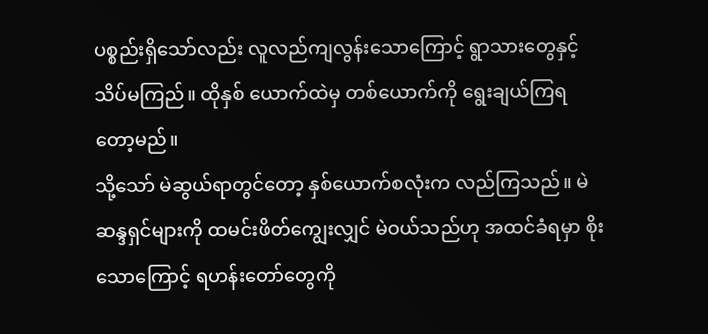ပစ္စည်းရှိသော်လည်း လူလည်ကျလွန်းသောကြောင့် ရွာသားတွေနှင့် သိပ်မကြည်။ ထိုနှစ် ယောက်ထဲမှ တစ်ယောက်ကို ရွေးချယ်ကြရတော့မည်။
သို့သော် မဲဆွယ်ရာတွင်တော့ နှစ်ယောက်စလုံးက လည်ကြသည်။ မဲဆန္ဒရှင်များကို ထမင်းဖိတ်ကျွေးလျှင် မဲဝယ်သည်ဟု အထင်ခံရမှာ စိုးသောကြောင့် ရဟန်းတော်တွေကို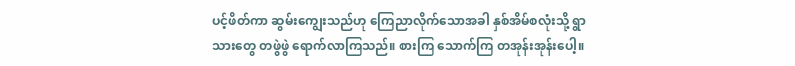ပင့်ဖိတ်ကာ ဆွမ်းကျွေးသည်ဟု ကြေညာလိုက်သောအခါ နှစ်အိမ်စလုံးသို့ ရွာသားတွေ တဖွဲဖွဲ ရောက်လာကြသည်။ စားကြ သောက်ကြ တအုန်းအုန်းပေါ့။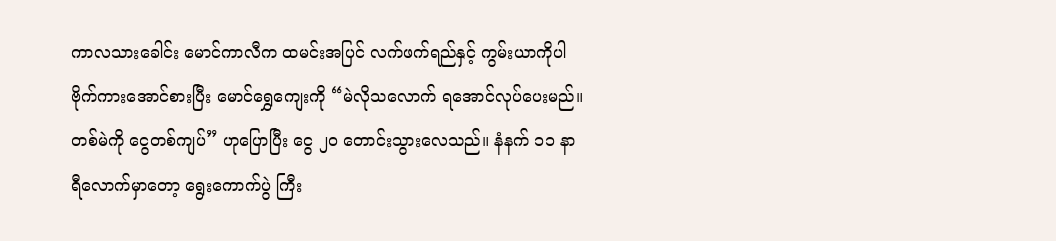ကာလသားခေါင်း မောင်ကာလီက ထမင်းအပြင် လက်ဖက်ရည်နှင့် ကွမ်းယာကိုပါ ဗိုက်ကားအောင်စားပြီး မောင်ရွှေကျေးကို “မဲလိုသလောက် ရအောင်လုပ်ပေးမည်။ တစ်မဲကို ငွေတစ်ကျပ်” ဟုပြောပြီး ငွေ ၂၀ တောင်းသွားလေသည်။ နံနက် ၁၁ နာရီလောက်မှာတော့ ရွေးကောက်ပွဲ ကြီး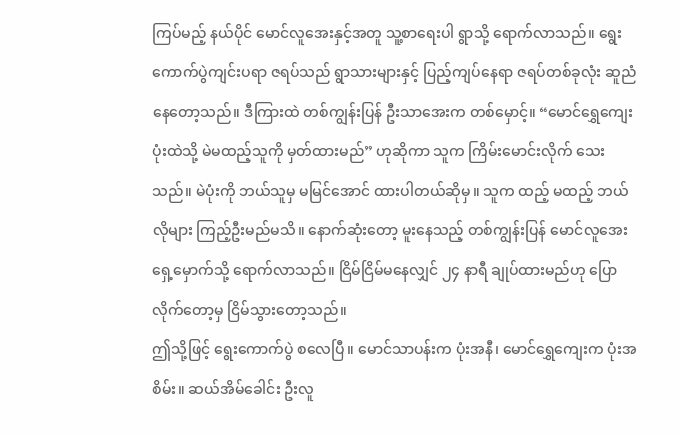ကြပ်မည့် နယ်ပိုင် မောင်လူအေးနှင့်အတူ သူ့စာရေးပါ ရွာသို့ ရောက်လာသည်။ ရွေးကောက်ပွဲကျင်းပရာ ဇရပ်သည် ရွာသားများနှင့် ပြည့်ကျပ်နေရာ ဇရပ်တစ်ခုလုံး ဆူညံနေတော့သည်။ ဒီကြားထဲ တစ်ကျွန်းပြန် ဦးသာအေးက တစ်မှောင့်။ “မောင်ရွှေကျေးပုံးထဲသို့ မဲမထည့်သူကို မှတ်ထားမည်” ဟုဆိုကာ သူက ကြိမ်းမောင်းလိုက် သေးသည်။ မဲပုံးကို ဘယ်သူမှ မမြင်အောင် ထားပါတယ်ဆိုမှ။ သူက ထည့် မထည့် ဘယ်လိုများ ကြည့်ဦးမည်မသိ။ နောက်ဆုံးတော့ မူးနေသည့် တစ်ကျွန်းပြန် မောင်လူအေး ရှေ့မှောက်သို့ ရောက်လာသည်။ ငြိမ်ငြိမ်မနေလျှင် ၂၄ နာရီ ချုပ်ထားမည်ဟု ပြောလိုက်တော့မှ ငြိမ်သွားတော့သည်။
ဤသို့ဖြင့် ရွေးကောက်ပွဲ စလေပြီ။ မောင်သာပန်းက ပုံးအနီ၊ မောင်ရွှေကျေးက ပုံးအစိမ်း။ ဆယ်အိမ်ခေါင်း ဦးလူ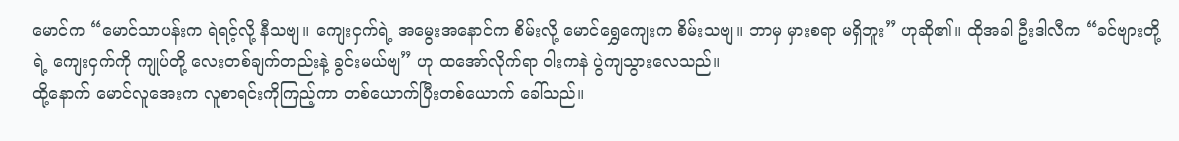မောင်က “မောင်သာပန်းက ရဲရင့်လို့ နီသဗျ။ ကျေးငှက်ရဲ့ အမွေးအနောင်က စိမ်းလို့ မောင်ရွှေကျေးက စိမ်းသဗျ။ ဘာမှ မှားစရာ မရှိဘူး” ဟုဆို၏။ ထိုအခါ ဦးဒါလီက “ခင်ဗျားတို့ရဲ့ ကျေးငှက်ကို ကျုပ်တို့ လေးတစ်ချက်တည်းနဲ့ ခွင်းမယ်ဗျ” ဟု ထအော်လိုက်ရာ ဝါးကနဲ ပွဲကျသွားလေသည်။
ထို့နောက် မောင်လူအေးက လူစာရင်းကိုကြည့်ကာ တစ်ယောက်ပြီးတစ်ယောက် ခေါ်သည်။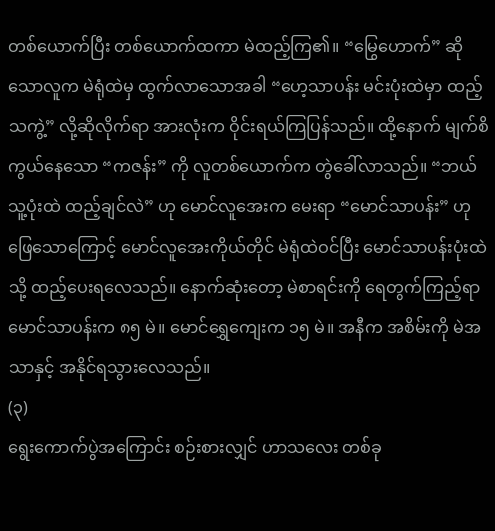တစ်ယောက်ပြီး တစ်ယောက်ထကာ မဲထည့်ကြ၏။ “မြွေဟောက်” ဆိုသောလူက မဲရုံထဲမှ ထွက်လာသောအခါ “ဟေ့သာပန်း မင်းပုံးထဲမှာ ထည့်သကွဲ့” လို့ဆိုလိုက်ရာ အားလုံးက ဝိုင်းရယ်ကြပြန်သည်။ ထို့နောက် မျက်စိကွယ်နေသော “ကဇန်း” ကို လူတစ်ယောက်က တွဲခေါ်လာသည်။ “ဘယ်သူ့ပုံးထဲ ထည့်ချင်လဲ” ဟု မောင်လူအေးက မေးရာ “မောင်သာပန်း” ဟု ဖြေသောကြောင့် မောင်လူအေးကိုယ်တိုင် မဲရုံထဲဝင်ပြီး မောင်သာပန်းပုံးထဲသို့ ထည့်ပေးရလေသည်။ နောက်ဆုံးတော့ မဲစာရင်းကို ရေတွက်ကြည့်ရာ မောင်သာပန်းက ၈၅ မဲ။ မောင်ရွှေကျေးက ၁၅ မဲ။ အနီက အစိမ်းကို မဲအသာနှင့် အနိုင်ရသွားလေသည်။
(၃)
ရွေးကောက်ပွဲအကြောင်း စဉ်းစားလျှင် ဟာသလေး တစ်ခု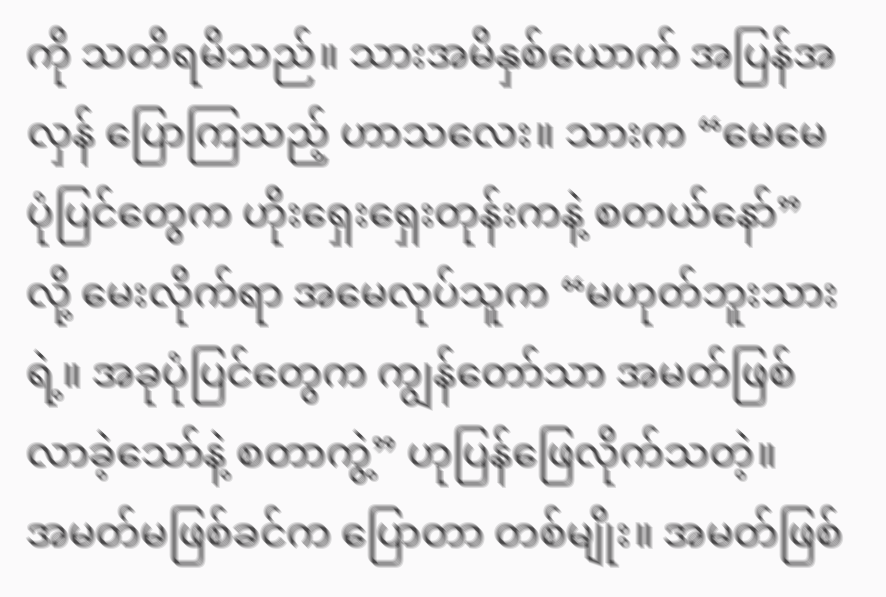ကို သတိရမိသည်။ သားအမိနှစ်ယောက် အပြန်အလှန် ပြောကြသည့် ဟာသလေး။ သားက “မေမေ ပုံပြင်တွေက ဟိုးရှေးရှေးတုန်းကနဲ့ စတယ်နော်” လို့ မေးလိုက်ရာ အမေလုပ်သူက “မဟုတ်ဘူးသားရဲ့။ အခုပုံပြင်တွေက ကျွန်တော်သာ အမတ်ဖြစ်လာခဲ့သော်နဲ့ စတာကွဲ့” ဟုပြန်ဖြေလိုက်သတဲ့။
အမတ်မဖြစ်ခင်က ပြောတာ တစ်မျိုး။ အမတ်ဖြစ်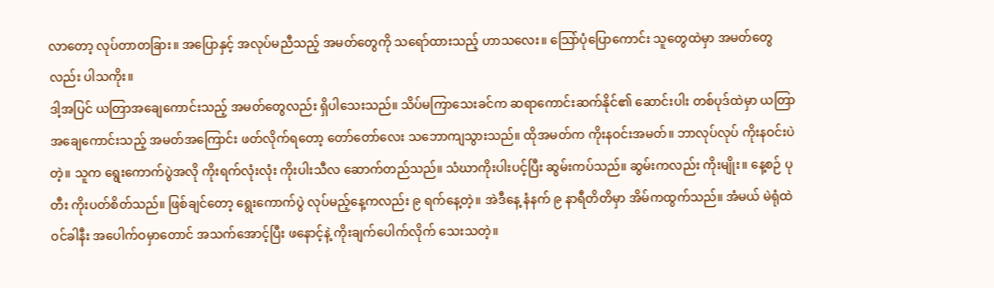လာတော့ လုပ်တာတခြား။ အပြောနှင့် အလုပ်မညီသည့် အမတ်တွေကို သရော်ထားသည့် ဟာသလေး။ သြော်ပုံပြောကောင်း သူတွေထဲမှာ အမတ်တွေလည်း ပါသကိုး။
ဒါ့အပြင် ယတြာအချေကောင်းသည့် အမတ်တွေလည်း ရှိပါသေးသည်။ သိပ်မကြာသေးခင်က ဆရာကောင်းဆက်နိုင်၏ ဆောင်းပါး တစ်ပုဒ်ထဲမှာ ယတြာအချေကောင်းသည့် အမတ်အကြောင်း ဖတ်လိုက်ရတော့ တော်တော်လေး သဘောကျသွားသည်။ ထိုအမတ်က ကိုးနဝင်းအမတ်။ ဘာလုပ်လုပ် ကိုးနဝင်းပဲတဲ့။ သူက ရွေးကောက်ပွဲအလို ကိုးရက်လုံးလုံး ကိုးပါးသီလ ဆောက်တည်သည်။ သံဃာကိုးပါးပင့်ပြီး ဆွမ်းကပ်သည်။ ဆွမ်းကလည်း ကိုးမျိုး။ နေ့စဉ် ပုတီး ကိုးပတ်စိတ်သည်။ ဖြစ်ချင်တော့ ရွေးကောက်ပွဲ လုပ်မည့်နေ့ကလည်း ၉ ရက်နေ့တဲ့။ အဲဒီနေ့ နံနက် ၉ နာရီတိတိမှာ အိမ်ကထွက်သည်။ အံမယ် မဲရုံထဲဝင်ခါနီး အပေါက်ဝမှာတောင် အသက်အောင့်ပြီး ဖနောင့်နဲ့ ကိုးချက်ပေါက်လိုက် သေးသတဲ့။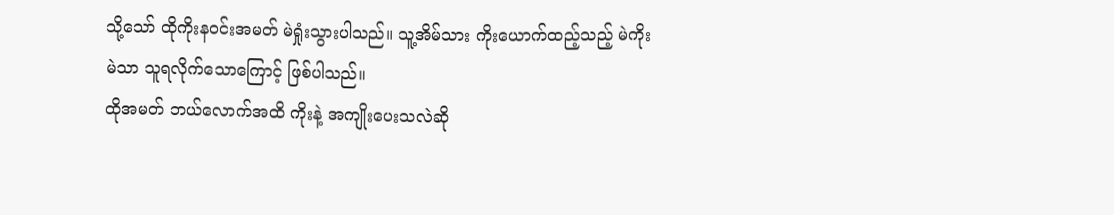သို့သော် ထိုကိုးနဝင်းအမတ် မဲရှုံးသွားပါသည်။ သူ့အိမ်သား ကိုးယောက်ထည့်သည့် မဲကိုး မဲသာ သူရလိုက်သောကြောင့် ဖြစ်ပါသည်။
ထိုအမတ် ဘယ်လောက်အထိ ကိုးနဲ့ အကျိုးပေးသလဲဆို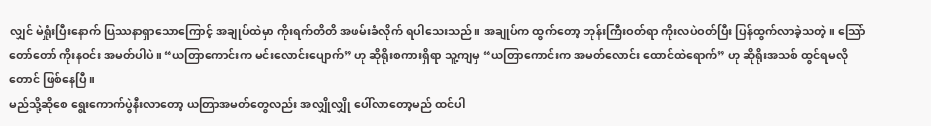လျှင် မဲရှုံးပြီးနောက် ပြဿနာရှာသောကြောင့် အချုပ်ထဲမှာ ကိုးရက်တိတိ အဖမ်းခံလိုက် ရပါသေးသည်။ အချုပ်က ထွက်တော့ ဘုန်းကြီးဝတ်ရာ ကိုးလပဲဝတ်ပြီး ပြန်ထွက်လာခဲ့သတဲ့။ သြော် တော်တော် ကိုးနဝင်း အမတ်ပါပဲ။ “ယတြာကောင်းက မင်းလောင်းပျောက်” ဟု ဆိုရိုးစကားရှိရာ သူ့ကျမှ “ယတြာကောင်းက အမတ်လောင်း ထောင်ထဲရောက်” ဟု ဆိုရိုးအသစ် ထွင်ရမလိုတောင် ဖြစ်နေပြီ။
မည်သို့ဆိုစေ ရွေးကောက်ပွဲနီးလာတော့ ယတြာအမတ်တွေလည်း အလျှိုလျှို ပေါ်လာတော့မည် ထင်ပါ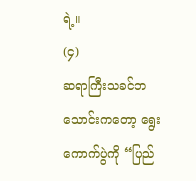ရဲ့။
(၄)
ဆရာကြီးသခင်ဘသောင်းကတော့ ရွေးကောက်ပွဲကို “ပြည်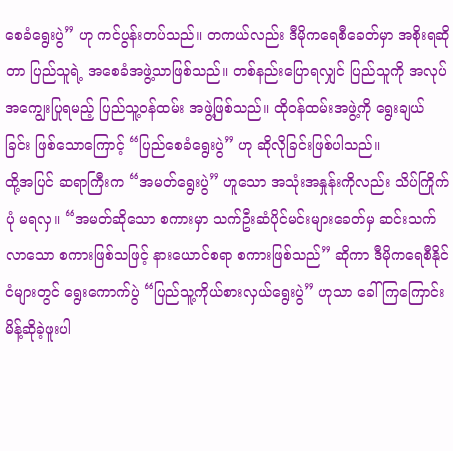စေခံရွေးပွဲ” ဟု ကင်ပွန်းတပ်သည်။ တကယ်လည်း ဒီမိုကရေစီခေတ်မှာ အစိုးရဆိုတာ ပြည်သူရဲ့ အစေခံအဖွဲ့သာဖြစ်သည်။ တစ်နည်းပြောရလျှင် ပြည်သူကို အလုပ်အကျွေးပြုရမည့် ပြည်သူ့ဝန်ထမ်း အဖွဲ့ဖြစ်သည်။ ထိုဝန်ထမ်းအဖွဲ့ကို ရွေးချယ်ခြင်း ဖြစ်သောကြောင့် “ပြည်စေခံရွေးပွဲ” ဟု ဆိုလိုခြင်းဖြစ်ပါသည်။
ထို့အပြင် ဆရာကြီးက “အမတ်ရွေးပွဲ” ဟူသော အသုံးအနှုန်းကိုလည်း သိပ်ကြိုက်ပုံ မရလှ။ “အမတ်ဆိုသော စကားမှာ သက်ဦးဆံပိုင်မင်းများခေတ်မှ ဆင်းသက်လာသော စကားဖြစ်သဖြင့် နားယောင်စရာ စကားဖြစ်သည်” ဆိုကာ ဒီမိုကရေစီနိုင်ငံများတွင် ရွေးကောက်ပွဲ “ပြည်သူ့ကိုယ်စားလှယ်ရွေးပွဲ” ဟုသာ ခေါ်ကြကြောင်း မိန့်ဆိုခဲ့ဖူးပါ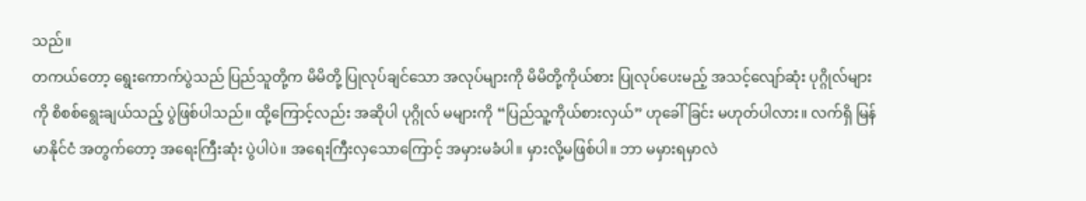သည်။
တကယ်တော့ ရွေးကောက်ပွဲသည် ပြည်သူတို့က မိမိတို့ ပြုလုပ်ချင်သော အလုပ်များကို မိမိတို့ကိုယ်စား ပြုလုပ်ပေးမည့် အသင့်လျော်ဆုံး ပုဂ္ဂိုလ်များကို စိစစ်ရွေးချယ်သည့် ပွဲဖြစ်ပါသည်။ ထို့ကြောင့်လည်း အဆိုပါ ပုဂ္ဂိုလ် မများကို “ပြည်သူ့ကိုယ်စားလှယ်” ဟုခေါ်ခြင်း မဟုတ်ပါလား။ လက်ရှိ မြန်မာနိုင်ငံ အတွက်တော့ အရေးကြီးဆုံး ပွဲပါပဲ။ အရေးကြီးလှသောကြောင့် အမှားမခံပါ။ မှားလို့မဖြစ်ပါ။ ဘာ မမှားရမှာလဲ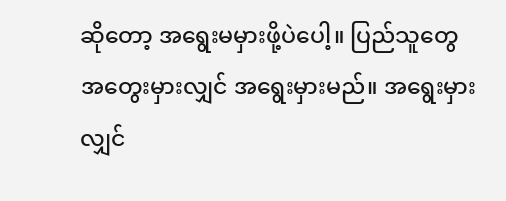ဆိုတော့ အရွေးမမှားဖို့ပဲပေါ့။ ပြည်သူတွေ အတွေးမှားလျှင် အရွေးမှားမည်။ အရွေးမှားလျှင်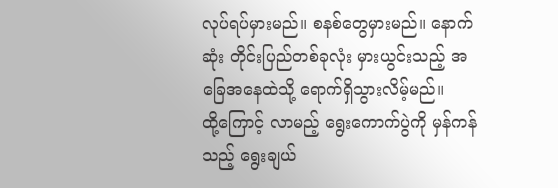လုပ်ရပ်မှားမည်။ စနစ်တွေမှားမည်။ နောက်ဆုံး တိုင်းပြည်တစ်ခုလုံး မှားယွင်းသည့် အခြေအနေထဲသို့ ရောက်ရှိသွားလိမ့်မည်။
ထို့ကြောင့် လာမည့် ရွေးကောက်ပွဲကို မှန်ကန်သည့် ရွေးချယ်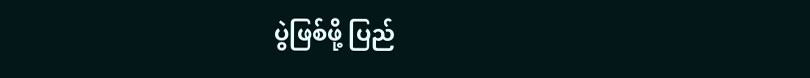ပွဲဖြစ်ဖို့ ပြည်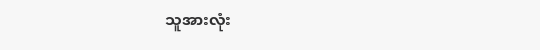သူအားလုံး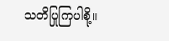သတိပြုကြပါစို့။